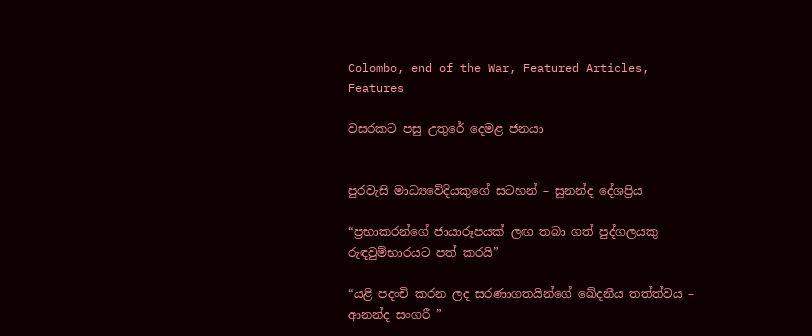Colombo, end of the War, Featured Articles, Features

වසරකට පසු උතුරේ දෙමළ ජනයා


පුරවැසි මාධ්‍යවේදියකුගේ සටහන් – සුනන්ද දේශප්‍රිය

“ප්‍රභාකරන්ගේ ජායාරූපයක් ලඟ තබා ගත් පුද්ගලයකු රුඳවුම්භාරයට පත් කරයි”

“යළි පදංචි කරන ලද සරණාගතයින්ගේ ඛේදනීය තත්ත්වය – ආනන්ද සංගරී ”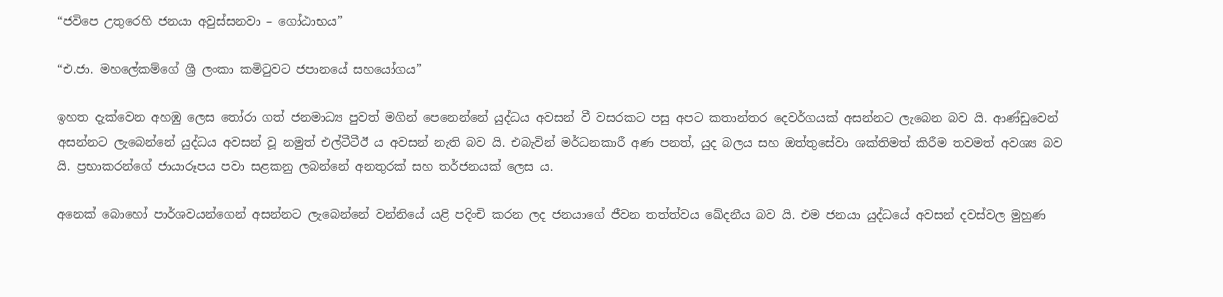“ජවිපෙ උතුරෙහි ජනයා අවුස්සනවා – ගෝඨාභය”

“එ.ජා. මහලේකම්ගේ ශ්‍රී ලංකා කමිටුවට ජපානයේ සහයෝගය”

ඉහත දැක්වෙන අහඹු ලෙස තෝරා ගත් ජනමාධ්‍ය පුවත් මගින් පෙනෙන්නේ යුද්ධය අවසන් වී වසරකට පසු අපට කතාන්තර දෙවර්ගයක් අසන්නට ලැබෙන බව යි. ආණ්ඩුවෙන් අසන්නට ලැබෙන්නේ යුද්ධය අවසන් වූ නමුත් එල්ටීටීඊ ය අවසන් නැති බව යි. එබැවින් මර්ධනකාරී අණ පනත්, යුද බලය සහ ඔත්තුසේවා ශක්තිමත් කිරීම තවමත් අවශ්‍ය බව යි. ප්‍රභාකරන්ගේ ජායාරූපය පවා සළකනු ලබන්නේ අනතුරක් සහ තර්ජනයක් ලෙස ය.

අනෙක් බොහෝ පාර්ශවයන්ගෙන් අසන්නට ලැබෙන්නේ වන්නියේ යළි පදිංචි කරන ලද ජනයාගේ ජීවන තත්ත්වය ඛේදනීය බව යි. එම ජනයා යුද්ධයේ අවසන් දවස්වල මුහුණ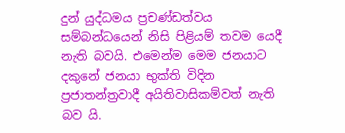දුන් යුද්ධමය ප්‍රචණ්ඩත්වය සම්බන්ධයෙන් නිසි පිළියම් තවම යෙදී නැති බවයි. එමෙන්ම මෙම ජනයාට දකුනේ ජනයා භුක්ති විදින ප්‍රජාතන්ත්‍රවාදී අයිතිවාසිකම්වත් නැති බව යි.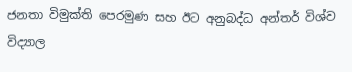ජනතා විමුක්ති පෙරමුණ සහ ඊට අනුබද්ධ අන්තර් විශ්ව විද්‍යාල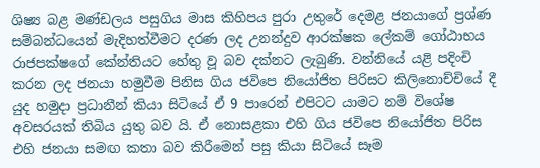ශිෂ්‍ය බළ මණ්ඩලය පසුගිය මාස කිහිපය පුරා උතුරේ දෙමළ ජනයාගේ ප්‍රශ්ණ සම්බන්ධයෙන් මැදිහත්වීමට දරණ ලද උනන්දුව ආරක්ෂක ලේකම් ගෝඨාභය රාජපක්ෂගේ කේන්තියට හේතු වූ බව දක්නට ලැබුණි. වන්නියේ යළි පදිංචි කරන ලද ජනයා හමුවීම පිනිස ගිය ජවිපෙ නියෝජිත පිරිසට කිලිනොච්චියේ දී යුද හමුදා ප්‍රධානීන් කියා සිටියේ ඒ 9 පාරෙන් එපිටට යාමට නම් විශේෂ අවසරයක් තිබිය යුතු බව යි. ඒ නොසළකා එහි ගිය ජවිපෙ නියෝජිත පිරිස එහි ජනයා සමඟ කතා බව කිරීමෙන් පසු කියා සිටියේ සෑම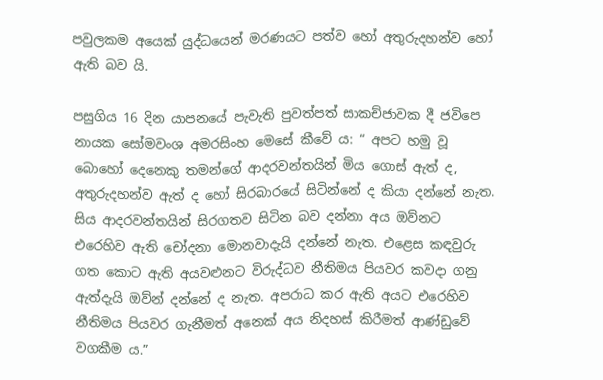පවුලකම අයෙක් යුද්ධයෙන් මරණයට පත්ව හෝ අතුරුදහන්ව හෝ ඇති බව යි.

පසුගිය 16 දින යාපනයේ පැවැති පුවත්පත් සාකච්ජාවක දී ජවිපෙ නායක සෝමවංශ අමරසිංහ මෙසේ කීවේ ය: “ අපට හමු වූ බොහෝ දෙනෙකු තමන්ගේ ආදරවන්තයින් මිය ගොස් ඇත් ද, අතුරුදහන්ව ඇත් ද හෝ සිරබාරයේ සිටින්නේ ද කියා දන්නේ නැත. සිය ආදරවන්තයින් සිරගතව සිටින බව දන්නා අය ඔව්නට එරෙහිව ඇති චෝදනා මොනවාදැයි දන්නේ නැත. එළෙස කඳවුරු ගත කොට ඇති අයවළුනට විරුද්ධව නීතිමය පියවර කවදා ගනු ඇත්දැයි ඔව්න් දන්නේ ද නැත. අපරාධ කර ඇති අයට එරෙහිව නීතිමය පියවර ගැනීමත් අනෙක් අය නිදහස් කිරීමත් ආණ්ඩුවේ වගකීම ය.”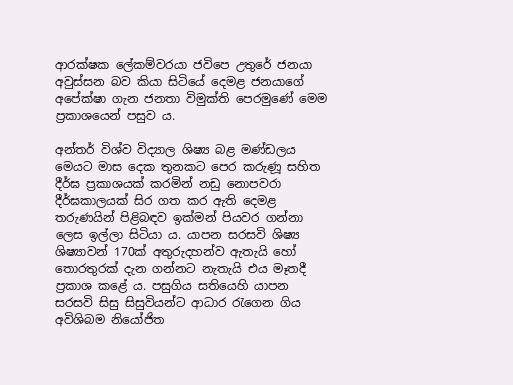ආරක්ෂක ලේකම්වරයා ජවිපෙ උතුරේ ජනයා අවුස්සන බව කියා සිටියේ දෙමළ ජනයාගේ අපේක්ෂා ගැන ජනතා විමුක්ති පෙරමුණේ මෙම ප්‍රකාශයෙන් පසුව ය.

අන්තර් විශ්ව විද්‍යාල ශිෂ්‍ය බළ මණ්ඩලය මෙයට මාස දෙක තුනකට පෙර කරුණූ සහිත දීර්ඝ ප්‍රකාශයක් කරමින් නඩු නොපවරා දීර්ඝකාලයක් සිර ගත කර ඇති දෙමළ තරුණයින් පිළිබඳව ඉක්මන් පියවර ගන්නා ලෙස ඉල්ලා සිටියා ය. යාපන සරසවි ශිෂ්‍ය ශිෂ්‍යාවන් 170ක් අතුරුදහන්ව ඇතැයි හෝ තොරතුරක් දැන ගන්නට නැතැයි එය මෑතදී ප්‍රකාශ කළේ ය. පසුගිය සතියෙහි යාපන සරසවි සිසු සිසුවියන්ට ආධාර රැගෙන ගිය අවිශිබම නියෝජිත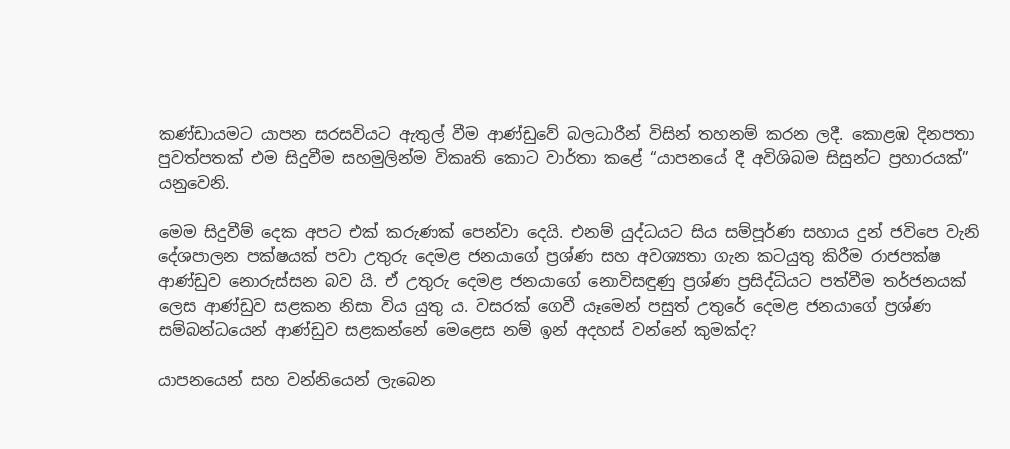කණ්ඩායමට යාපන සරසවියට ඇතුල් වීම ආණ්ඩුවේ බලධාරීන් විසින් තහනම් කරන ලදී. කොළඹ දිනපතා පුවත්පතක් එම සිදුවීම සහමුලින්ම විකෘති කොට වාර්තා කළේ “යාපනයේ දී අවිශිබම සිසුන්ට ප්‍රහාරයක්” යනුවෙනි.

මෙම සිදුවීම් දෙක අපට එක් කරුණක් පෙන්වා දෙයි. එනම් යුද්ධයට සිය සම්පූර්ණ සහාය දුන් ජවිපෙ වැනි දේශපාලන පක්ෂයක් පවා උතුරු දෙමළ ජනයාගේ ප්‍රශ්ණ සහ අවශ්‍යතා ගැන කටයුතු කිරීම රාජපක්ෂ ආණ්ඩුව නොරුස්සන බව යි. ඒ උතුරු දෙමළ ජනයාගේ නොවිසඳුණු ප්‍රශ්ණ ප්‍රසිද්ධියට පත්වීම තර්ජනයක් ලෙස ආණ්ඩුව සළකන නිසා විය යුතු ය. වසරක් ගෙවී යෑමෙන් පසුත් උතුරේ දෙමළ ජනයාගේ ප්‍රශ්ණ සම්බන්ධයෙන් ආණ්ඩුව සළකන්නේ මෙළෙස නම් ඉන් අදහස් වන්නේ කුමක්ද?

යාපනයෙන් සහ වන්නියෙන් ලැබෙන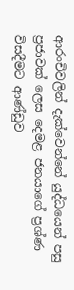ආරංචිවලින් දැක්වෙන්නේ යුද්ධයෙන් පසු ප්‍රජාවක් ලෙස දෙමළ ජනයාගේ ප්‍රශ්ණ විසදීමට ආණ්ඩුව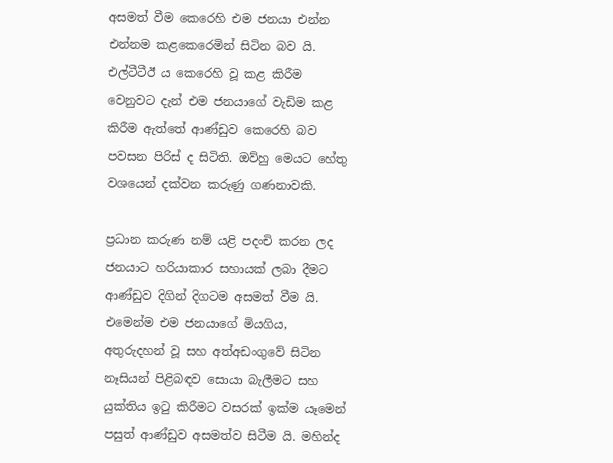අසමත් වීම කෙරෙහි එම ජනයා එන්න එන්නම කළකෙරෙමින් සිටින බව යි. එල්ටීටීඊ ය කෙරෙහි වූ කළ කිරීම වෙනුවට දැන් එම ජනයාගේ වැඩිම කළ කිරීම ඇත්තේ ආණ්ඩුව කෙරෙහි බව පවසන පිරිස් ද සිටිති. ඔව්හු මෙයට හේතු වශයෙන් දක්වන කරුණු ගණනාවකි.

ප්‍රධාන කරුණ නම් යළි පදංචි කරන ලද ජනයාට හරියාකාර සහායක් ලබා දීමට ආණ්ඩුව දිගින් දිගටම අසමත් වීම යි. එමෙන්ම එම ජනයාගේ මියගිය, අතුරුදහන් වූ සහ අත්අඩංගුවේ සිටින නෑසියන් පිළිබඳව සොයා බැලීමට සහ යුක්තිය ඉටු කිරීමට වසරක් ඉක්ම යෑමෙන් පසුත් ආණ්ඩුව අසමත්ව සිටීම යි. මහින්ද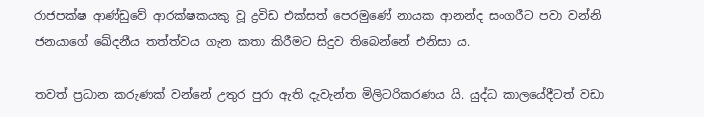රාජපක්ෂ ආණ්ඩුවේ ආරක්ෂකයකු වූ ද්‍රවිඩ එක්සත් පෙරමුණේ නායක ආනන්ද සංගරීට පවා වන්නි ජනයාගේ ඛේදනීය තත්ත්වය ගැන කතා කිරීමට සිදුව තිබෙන්නේ එනිසා ය.

තවත් ප්‍රධාන කරුණක් වන්නේ උතුර පුරා ඇති දැවැන්ත මිලිටරිකරණය යි. යුද්ධ කාලයේදීටත් වඩා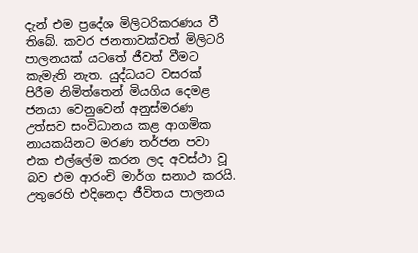දැන් එම ප්‍රදේශ මිලිටරිකරණය වී තිබේ. කවර ජනතාවක්වත් මිලිටරි පාලනයක් යටතේ ජීවත් වීමට කැමැති නැත. යුද්ධයට වසරක් පිරීම නිමිත්තෙන් මියගිය දෙමළ ජනයා වෙනුවෙන් අනුස්මරණ උත්සව සංවිධානය කළ ආගමික නායකයිනට මරණ තර්ජන පවා එක එල්ලේම කරන ලද අවස්ථා වූ බව එම ආරංචි මාර්ග සනාථ කරයි. උතුරෙහි එදිනෙදා ජීවිතය පාලනය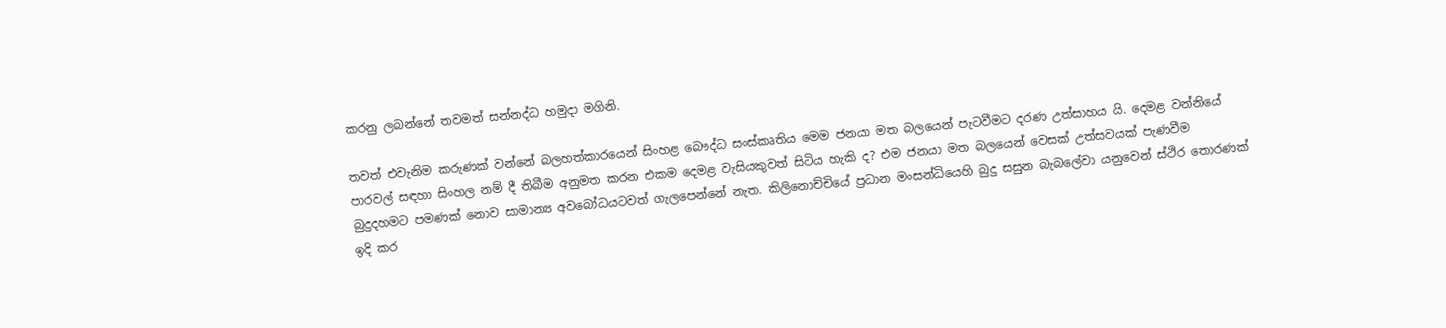කරනු ලබන්නේ තවමත් සන්නද්ධ හමුදා මගිනි.

තවත් එවැනිම කරුණක් වන්නේ බලහත්කාරයෙන් සිංහළ බෞද්ධ සංස්කෘතිය මෙම ජනයා මත බලයෙන් පැටවීමට දරණ උත්සාහය යි. දෙමළ වන්නියේ පාරවල් සඳහා සිංහල නම් දී තිබීම අනුමත කරන එකම දෙමළ වැසියකුවත් සිටිය හැකි ද? එම ජනයා මත බලයෙන් වෙසක් උත්සවයක් පැණවීම බුදුදහමට පමණක් නොව සාමාන්‍ය අවබෝධයටවත් ගැලපෙන්නේ නැත. කිලිනොච්චියේ ප්‍රධාන මංසන්ධියෙහි බුදු සසුන බැබලේවා යනුවෙන් ස්ථිර තොරණක් ඉදි කර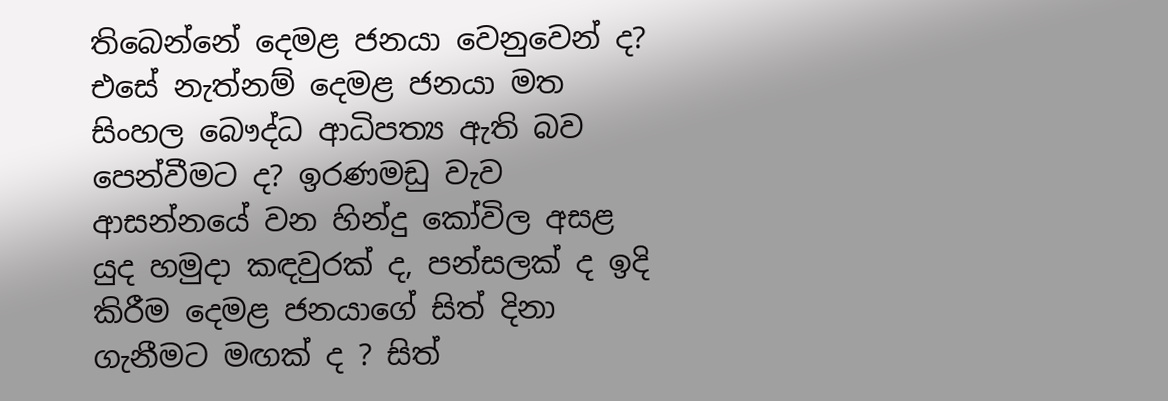තිබෙන්නේ දෙමළ ජනයා වෙනුවෙන් ද? එසේ නැත්නම් දෙමළ ජනයා මත සිංහල බෞද්ධ ආධිපත්‍ය ඇති බව පෙන්වීමට ද? ඉරණමඩු වැව ආසන්නයේ වන හින්දු කෝවිල අසළ යුද හමුදා කඳවුරක් ද, පන්සලක් ද ඉදි කිරීම දෙමළ ජනයාගේ සිත් දිනා ගැනීමට මඟක් ද ? සිත්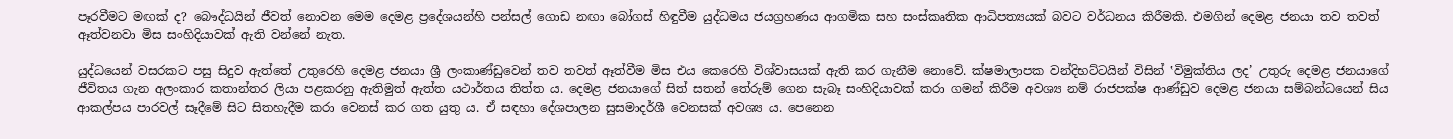පෑරවීමට මඟක් ද? බෞද්ධයින් ජීවත් නොවන මෙම දෙමළ ප්‍රදේශයන්හි පන්සල් ගොඩ නඟා බෝගස් හිඳුවීම යුද්ධමය ජයග්‍රහණය ආගමික සහ සංස්කෘතික ආධිපත්‍යයක් බවට වර්ධනය කිරීමකි. එමගින් දෙමළ ජනයා තව තවත් ඈත්වනවා මිස සංහිදියාවක් ඇති වන්නේ නැත.

යුද්ධයෙන් වසරකට පසු සිදුව ඇත්තේ උතුරෙහි දෙමළ ජනයා ශ්‍රී ලංකාණ්ඩුවෙන් තව තවත් ඈත්වීම මිස එය කෙරෙහි විශ්වාසයක් ඇති කර ගැනීම නොවේ. ක්ෂමාලාපක වන්දිභට්ටයින් විසින් ‛විමුක්තිය ලද’ උතුරු දෙමළ ජනයාගේ ජීවිතය ගැන අලංකාර කතාන්තර ලියා පළකරනු ඇතිමුත් ඇත්ත යථාර්තය තිත්ත ය. දෙමළ ජනයාගේ සිත් සතන් තේරුම් ගෙන සැබෑ සංහිදියාවක් කරා ගමන් කිරීම අවශ්‍ය නම් රාජපක්ෂ ආණ්ඩුව දෙමළ ජනයා සම්බන්ධයෙන් සිය ආකල්පය පාරවල් සෑදීමේ සිට සිතහැදීම කරා වෙනස් කර ගත යුතු ය. ඒ සඳහා දේශපාලන සුසමාදර්ශී වෙනසක් අවශ්‍ය ය. පෙනෙන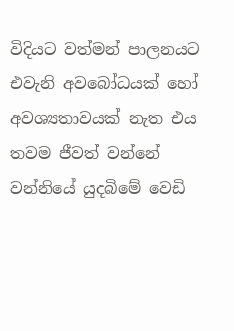විදියට වත්මන් පාලනයට එවැනි අවබෝධයක් හෝ අවශ්‍යතාවයක් නැත එය තවම ජීවත් වන්නේ වන්නියේ යුදබිමේ වෙඩි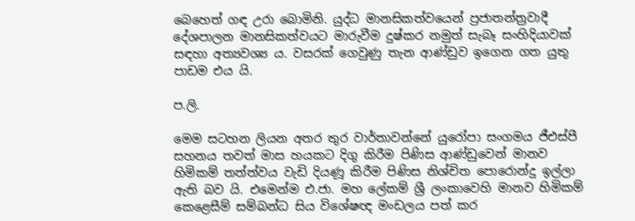බෙහෙත් ගඳ උරා බොමිනි. යුද්ධ මානසිකත්වයෙන් ප්‍රජාතන්ත්‍රවාදී දේශපාලන මානසිකත්වයට මාරුවීම දුෂ්කර නමුත් සැබෑ සංහිදියාවක් සඳහා අත්‍යවශ්‍ය ය. වසරක් ගෙවුණු තැන ආණ්ඩුව ඉගෙන ගත යුතු පාඩම එය යි.

ප.ලි.

මෙම සටහන ලියන අතර තුර වාර්තාවන්නේ යුරෝපා සංගමය ජීඑස්පී සහනය තවත් මාස හයකට දිගු කිරීම පිණිස ආණ්ඩුවෙන් මානව හිමිකම් තත්ත්වය වැඩි දියණූ කිරීම පිණිස නිශ්චිත පොරොන්දු ඉල්ලා ඇති බව යි. එමෙන්ම එ.ජා. මහ ලේකම් ශ්‍රී ලංකාවෙහි මානව හිමිකම් කෙළෙසීම් සම්බන්ධ සිය විශේෂඥ මංඩලය පත් කර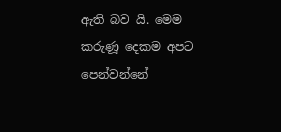ඇති බව යි. මෙම කරුණූ දෙකම අපට පෙන්වන්නේ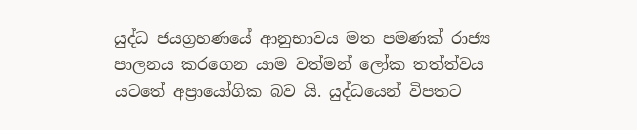යුද්ධ ජයග්‍රහණයේ ආනුභාවය මත පමණක් රාජ්‍ය පාලනය කරගෙන යාම වත්මන් ලෝක තත්ත්වය යටතේ අප්‍රායෝගික බව යි. යුද්ධයෙන් විපතට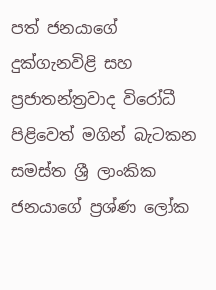පත් ජනයාගේ දුක්ගැනවිළි සහ ප්‍රජාතන්ත්‍රවාද විරෝධී පිළිවෙත් මගින් බැටකන සමස්ත ශ්‍රී ලාංකික ජනයාගේ ප්‍රශ්ණ ලෝක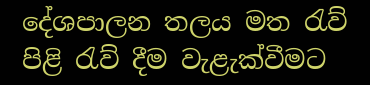දේශපාලන තලය මත රැව් පිළි රැව් දීම වැළැක්වීමට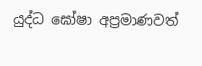යුද්ධ ඝෝෂා අප්‍රමාණවත්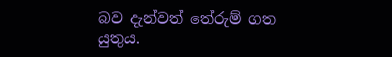බව දැන්වත් තේරුම් ගත යුතුය.